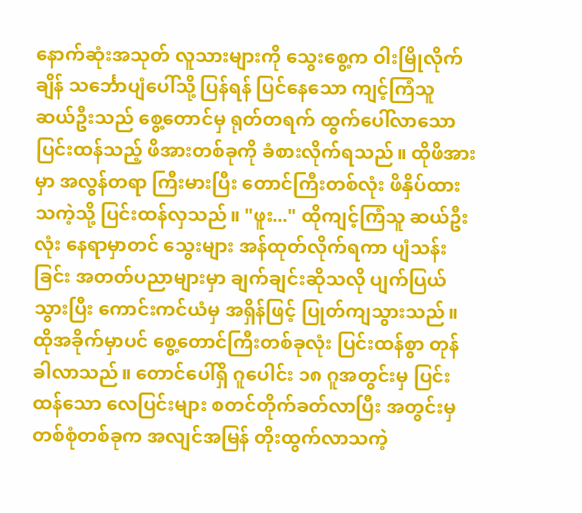နောက်ဆုံးအသုတ် လူသားများကို သွေးစွေ့က ဝါးမြိုလိုက်ချိန် သင်္ဘောပျံပေါ်သို့ ပြန်ရန် ပြင်နေသော ကျင့်ကြံသူ ဆယ်ဦးသည် စွေ့တောင်မှ ရုတ်တရက် ထွက်ပေါ်လာသော ပြင်းထန်သည့် ဖိအားတစ်ခုကို ခံစားလိုက်ရသည်။ ထိုဖိအားမှာ အလွန်တရာ ကြီးမားပြီး တောင်ကြီးတစ်လုံး ဖိနှိပ်ထားသကဲ့သို့ ပြင်းထန်လှသည်။ "ဖူး..." ထိုကျင့်ကြံသူ ဆယ်ဦးလုံး နေရာမှာတင် သွေးများ အန်ထုတ်လိုက်ရကာ ပျံသန်းခြင်း အတတ်ပညာများမှာ ချက်ချင်းဆိုသလို ပျက်ပြယ်သွားပြီး ကောင်းကင်ယံမှ အရှိန်ဖြင့် ပြုတ်ကျသွားသည်။
ထိုအခိုက်မှာပင် စွေ့တောင်ကြီးတစ်ခုလုံး ပြင်းထန်စွာ တုန်ခါလာသည်။ တောင်ပေါ်ရှိ ဂူပေါင်း ၁၈ ဂူအတွင်းမှ ပြင်းထန်သော လေပြင်းများ စတင်တိုက်ခတ်လာပြီး အတွင်းမှ တစ်စုံတစ်ခုက အလျင်အမြန် တိုးထွက်လာသကဲ့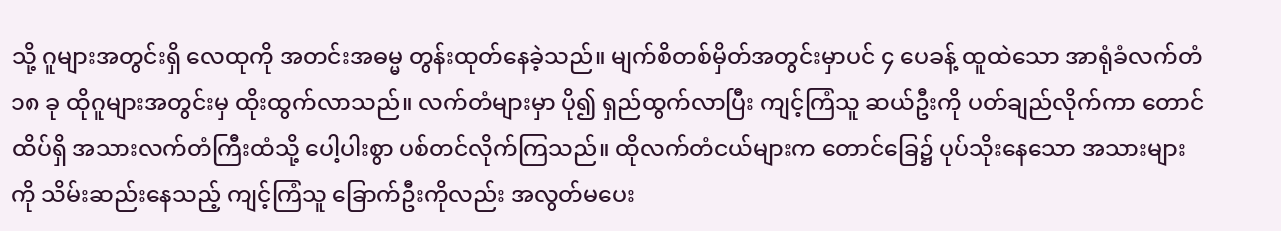သို့ ဂူများအတွင်းရှိ လေထုကို အတင်းအဓမ္မ တွန်းထုတ်နေခဲ့သည်။ မျက်စိတစ်မှိတ်အတွင်းမှာပင် ၄ ပေခန့် ထူထဲသော အာရုံခံလက်တံ ၁၈ ခု ထိုဂူများအတွင်းမှ ထိုးထွက်လာသည်။ လက်တံများမှာ ပို၍ ရှည်ထွက်လာပြီး ကျင့်ကြံသူ ဆယ်ဦးကို ပတ်ချည်လိုက်ကာ တောင်ထိပ်ရှိ အသားလက်တံကြီးထံသို့ ပေါ့ပါးစွာ ပစ်တင်လိုက်ကြသည်။ ထိုလက်တံငယ်များက တောင်ခြေ၌ ပုပ်သိုးနေသော အသားများကို သိမ်းဆည်းနေသည့် ကျင့်ကြံသူ ခြောက်ဦးကိုလည်း အလွတ်မပေး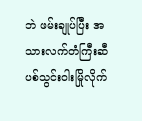ဘဲ ဖမ်းချုပ်ပြီး အသားလက်တံကြီးဆီ ပစ်သွင်းဝါးမြိုလိုက်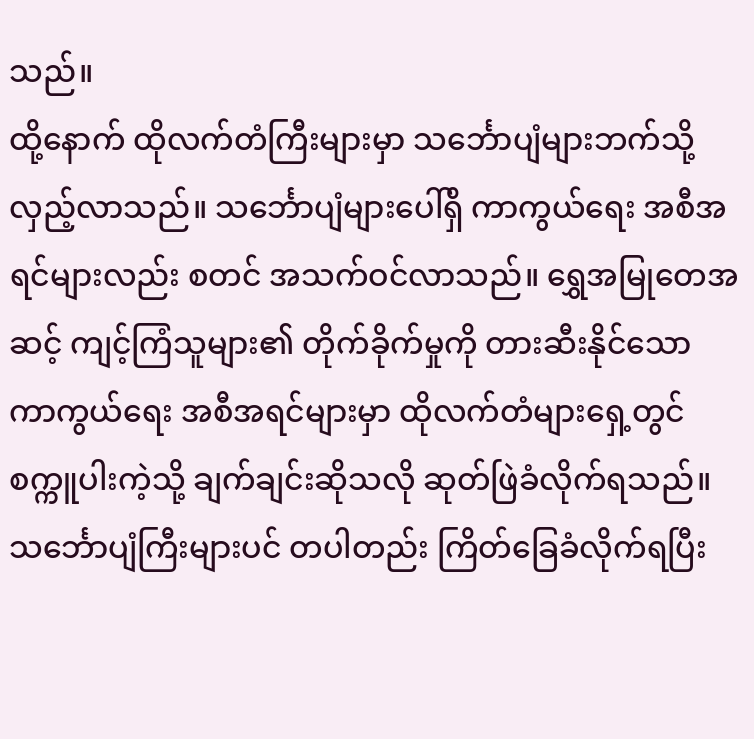သည်။
ထို့နောက် ထိုလက်တံကြီးများမှာ သင်္ဘောပျံများဘက်သို့ လှည့်လာသည်။ သင်္ဘောပျံများပေါ်ရှိ ကာကွယ်ရေး အစီအရင်များလည်း စတင် အသက်ဝင်လာသည်။ ရွှေအမြုတေအဆင့် ကျင့်ကြံသူများ၏ တိုက်ခိုက်မှုကို တားဆီးနိုင်သော ကာကွယ်ရေး အစီအရင်များမှာ ထိုလက်တံများရှေ့တွင် စက္ကူပါးကဲ့သို့ ချက်ချင်းဆိုသလို ဆုတ်ဖြဲခံလိုက်ရသည်။ သင်္ဘောပျံကြီးများပင် တပါတည်း ကြိတ်ခြေခံလိုက်ရပြီး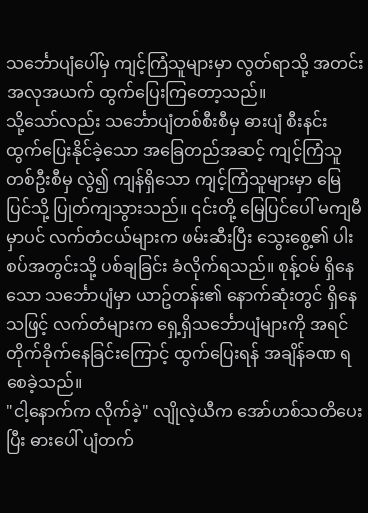သင်္ဘောပျံပေါ်မှ ကျင့်ကြံသူများမှာ လွတ်ရာသို့ အတင်းအလုအယက် ထွက်ပြေးကြတော့သည်။
သို့သော်လည်း သင်္ဘောပျံတစ်စီးစီမှ ဓားပျံ စီးနင်း ထွက်ပြေးနိုင်ခဲ့သော အခြေတည်အဆင့် ကျင့်ကြံသူတစ်ဦးစီမှ လွဲ၍ ကျန်ရှိသော ကျင့်ကြံသူများမှာ မြေပြင်သို့ ပြုတ်ကျသွားသည်။ ၎င်းတို့ မြေပြင်ပေါ် မကျမီမှာပင် လက်တံငယ်များက ဖမ်းဆီးပြီး သွေးစွေ့၏ ပါးစပ်အတွင်းသို့ ပစ်ချခြင်း ခံလိုက်ရသည်။ စုန့်ဝမ် ရှိနေသော သင်္ဘောပျံမှာ ယာဥ်တန်း၏ နောက်ဆုံးတွင် ရှိနေသဖြင့် လက်တံများက ရှေ့ရှိသင်္ဘောပျံများကို အရင်တိုက်ခိုက်နေခြင်းကြောင့် ထွက်ပြေးရန် အချိန်ခဏ ရစေခဲ့သည်။
"ငါ့နောက်က လိုက်ခဲ့" လျိုလဲ့ယီက အော်ဟစ်သတိပေးပြီး ဓားပေါ် ပျံတက်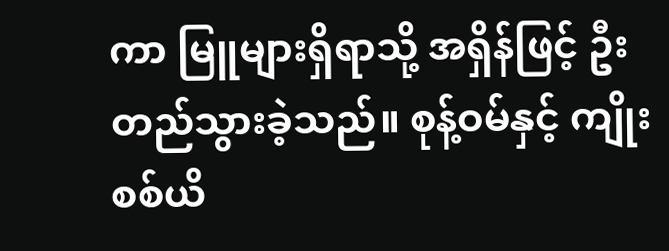ကာ မြူများရှိရာသို့ အရှိန်ဖြင့် ဦးတည်သွားခဲ့သည်။ စုန့်ဝမ်နှင့် ကျိုးစစ်ယိ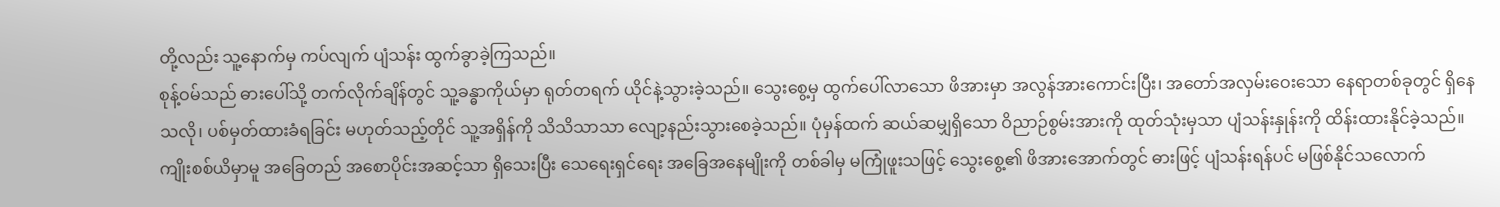တို့လည်း သူ့နောက်မှ ကပ်လျက် ပျံသန်း ထွက်ခွာခဲ့ကြသည်။
စုန့်ဝမ်သည် ဓားပေါ်သို့ တက်လိုက်ချိန်တွင် သူ့ခန္ဓာကိုယ်မှာ ရုတ်တရက် ယိုင်နဲ့သွားခဲ့သည်။ သွေးစွေ့မှ ထွက်ပေါ်လာသော ဖိအားမှာ အလွန်အားကောင်းပြီး၊ အတော်အလှမ်းဝေးသော နေရာတစ်ခုတွင် ရှိနေသလို၊ ပစ်မှတ်ထားခံရခြင်း မဟုတ်သည့်တိုင် သူ့အရှိန်ကို သိသိသာသာ လျော့နည်းသွားစေခဲ့သည်။ ပုံမှန်ထက် ဆယ်ဆမျှရှိသော ဝိညာဉ်စွမ်းအားကို ထုတ်သုံးမှသာ ပျံသန်းနှုန်းကို ထိန်းထားနိုင်ခဲ့သည်။
ကျိုးစစ်ယိမှာမူ အခြေတည် အစောပိုင်းအဆင့်သာ ရှိသေးပြီး သေရေးရှင်ရေး အခြေအနေမျိုးကို တစ်ခါမှ မကြုံဖူးသဖြင့် သွေးစွေ့၏ ဖိအားအောက်တွင် ဓားဖြင့် ပျံသန်းရန်ပင် မဖြစ်နိုင်သလောက်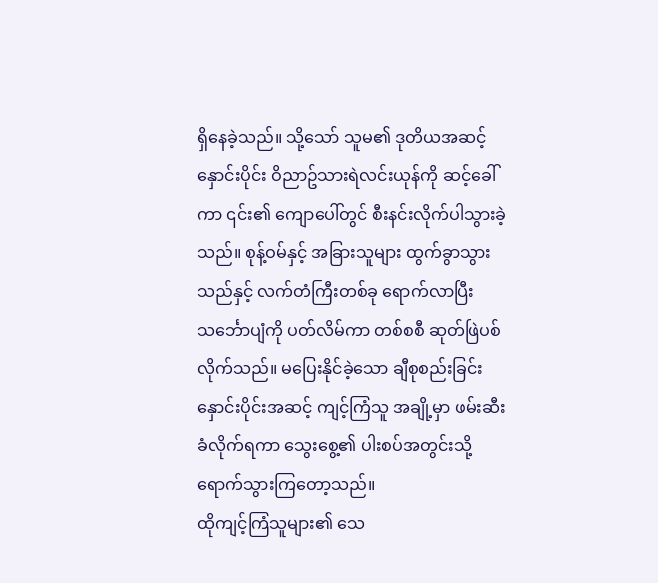ရှိနေခဲ့သည်။ သို့သော် သူမ၏ ဒုတိယအဆင့် နှောင်းပိုင်း ဝိညာဥ်သားရဲလင်းယုန်ကို ဆင့်ခေါ်ကာ ၎င်း၏ ကျောပေါ်တွင် စီးနင်းလိုက်ပါသွားခဲ့သည်။ စုန့်ဝမ်နှင့် အခြားသူများ ထွက်ခွာသွားသည်နှင့် လက်တံကြီးတစ်ခု ရောက်လာပြီး သင်္ဘောပျံကို ပတ်လိမ်ကာ တစ်စစီ ဆုတ်ဖြဲပစ်လိုက်သည်။ မပြေးနိုင်ခဲ့သော ချီစုစည်းခြင်း နှောင်းပိုင်းအဆင့် ကျင့်ကြံသူ အချို့မှာ ဖမ်းဆီးခံလိုက်ရကာ သွေးစွေ့၏ ပါးစပ်အတွင်းသို့ ရောက်သွားကြတော့သည်။
ထိုကျင့်ကြံသူများ၏ သေ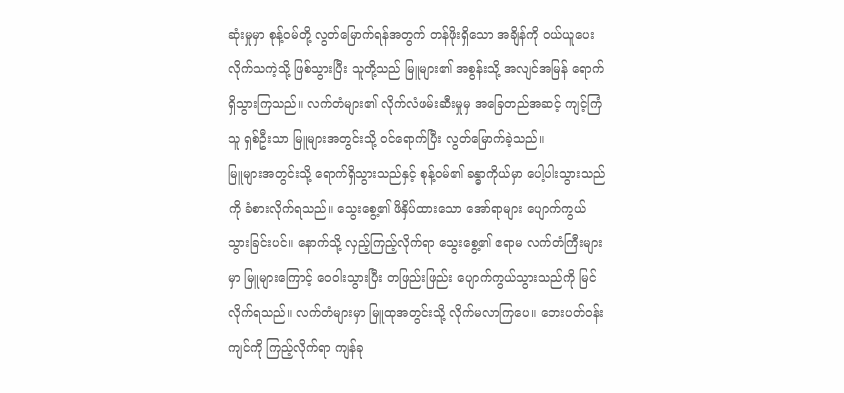ဆုံးမှုမှာ စုန့်ဝမ်တို့ လွတ်မြောက်ရန်အတွက် တန်ဖိုးရှိသော အချိန်ကို ဝယ်ယူပေးလိုက်သကဲ့သို့ ဖြစ်သွားပြီး သူတို့သည် မြူများ၏ အစွန်းသို့ အလျင်အမြန် ရောက်ရှိသွားကြသည်။ လက်တံများ၏ လိုက်လံဖမ်းဆီးမှုမှ အခြေတည်အဆင့် ကျင့်ကြံသူ ရှစ်ဦးသာ မြူများအတွင်းသို့ ဝင်ရောက်ပြီး လွတ်မြောက်ခဲ့သည်။
မြူများအတွင်းသို့ ရောက်ရှိသွားသည်နှင့် စုန့်ဝမ်၏ ခန္ဓာကိုယ်မှာ ပေါ့ပါးသွားသည်ကို ခံစားလိုက်ရသည်။ သွေးစွေ့၏ ဖိနှိပ်ထားသော အော်ရာများ ပျောက်ကွယ်သွားခြင်းပင်။ နောက်သို့ လှည့်ကြည့်လိုက်ရာ သွေးစွေ့၏ ဧရာမ လက်တံကြီးများမှာ မြူများကြောင့် ဝေဝါးသွားပြီး တဖြည်းဖြည်း ပျောက်ကွယ်သွားသည်ကို မြင်လိုက်ရသည်။ လက်တံများမှာ မြူထုအတွင်းသို့ လိုက်မလာကြပေ။ ဘေးပတ်ဝန်းကျင်ကို ကြည့်လိုက်ရာ ကျန်ခု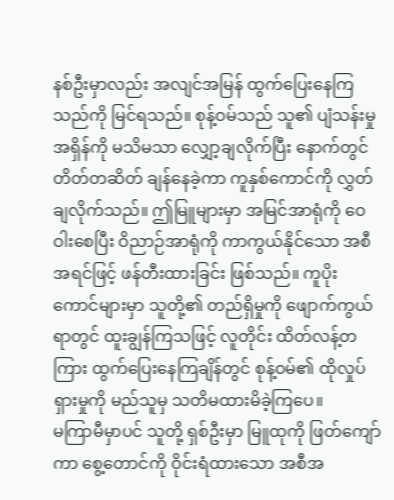နစ်ဦးမှာလည်း အလျင်အမြန် ထွက်ပြေးနေကြသည်ကို မြင်ရသည်။ စုန့်ဝမ်သည် သူ၏ ပျံသန်းမှုအရှိန်ကို မသိမသာ လျှော့ချလိုက်ပြီး နောက်တွင် တိတ်တဆိတ် ချန်နေခဲ့ကာ ကူနှစ်ကောင်ကို လွှတ်ချလိုက်သည်။ ဤမြူများမှာ အမြင်အာရုံကို ဝေဝါးစေပြီး ဝိညာဉ်အာရုံကို ကာကွယ်နိုင်သော အစီအရင်ဖြင့် ဖန်တီးထားခြင်း ဖြစ်သည်။ ကူပိုးကောင်များမှာ သူတို့၏ တည်ရှိမှုကို ဖျောက်ကွယ်ရာတွင် ထူးချွန်ကြသဖြင့် လူတိုင်း ထိတ်လန့်တကြား ထွက်ပြေးနေကြချိန်တွင် စုန့်ဝမ်၏ ထိုလှုပ်ရှားမှုကို မည်သူမှ သတိမထားမိခဲ့ကြပေ။
မကြာမီမှာပင် သူတို့ ရှစ်ဦးမှာ မြူထုကို ဖြတ်ကျော်ကာ စွေ့တောင်ကို ဝိုင်းရံထားသော အစီအ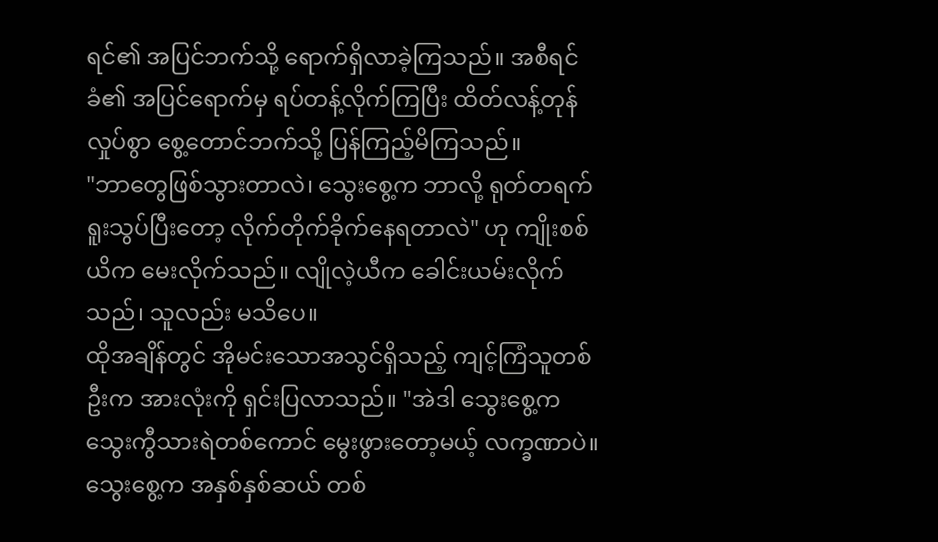ရင်၏ အပြင်ဘက်သို့ ရောက်ရှိလာခဲ့ကြသည်။ အစီရင်ခံ၏ အပြင်ရောက်မှ ရပ်တန့်လိုက်ကြပြီး ထိတ်လန့်တုန်လှုပ်စွာ စွေ့တောင်ဘက်သို့ ပြန်ကြည့်မိကြသည်။
"ဘာတွေဖြစ်သွားတာလဲ၊ သွေးစွေ့က ဘာလို့ ရုတ်တရက် ရူးသွပ်ပြီးတော့ လိုက်တိုက်ခိုက်နေရတာလဲ" ဟု ကျိုးစစ်ယိက မေးလိုက်သည်။ လျိုလဲ့ယီက ခေါင်းယမ်းလိုက်သည်၊ သူလည်း မသိပေ။
ထိုအချိန်တွင် အိုမင်းသောအသွင်ရှိသည့် ကျင့်ကြံသူတစ်ဦးက အားလုံးကို ရှင်းပြလာသည်။ "အဲဒါ သွေးစွေ့က သွေးကွီသားရဲတစ်ကောင် မွေးဖွားတော့မယ့် လက္ခဏာပဲ။ သွေးစွေ့က အနှစ်နှစ်ဆယ် တစ်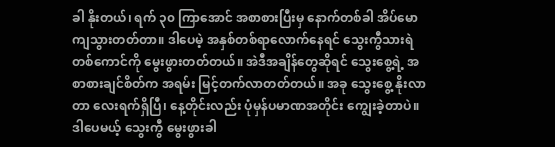ခါ နိုးတယ်၊ ရက် ၃၀ ကြာအောင် အစာစားပြီးမှ နောက်တစ်ခါ အိပ်မောကျသွားတတ်တာ။ ဒါပေမဲ့ အနှစ်တစ်ရာလောက်နေရင် သွေးကွီသားရဲတစ်ကောင်ကို မွေးဖွားတတ်တယ်။ အဲဒီအချိန်တွေဆိုရင် သွေးစွေ့ရဲ့ အစာစားချင်စိတ်က အရမ်း မြင့်တက်လာတတ်တယ်။ အခု သွေးစွေ့ နိုးလာတာ လေးရက်ရှိပြီ၊ နေ့တိုင်းလည်း ပုံမှန်ပမာဏအတိုင်း ကျွေးခဲ့တာပဲ။ ဒါပေမယ့် သွေးကွီ မွေးဖွားခါ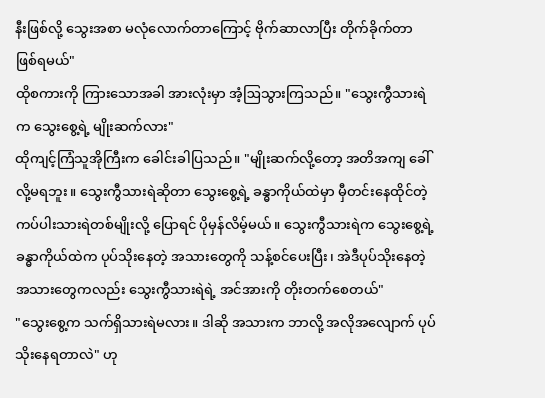နီးဖြစ်လို့ သွေးအစာ မလုံလောက်တာကြောင့် ဗိုက်ဆာလာပြီး တိုက်ခိုက်တာ ဖြစ်ရမယ်"
ထိုစကားကို ကြားသောအခါ အားလုံးမှာ အံ့ဩသွားကြသည်။ "သွေးကွီသားရဲက သွေးစွေ့ရဲ့ မျိုးဆက်လား"
ထိုကျင့်ကြံသူအိုကြီးက ခေါင်းခါပြသည်။ "မျိုးဆက်လို့တော့ အတိအကျ ခေါ်လို့မရဘူး။ သွေးကွီသားရဲဆိုတာ သွေးစွေ့ရဲ့ ခန္ဓာကိုယ်ထဲမှာ မှီတင်းနေထိုင်တဲ့ ကပ်ပါးသားရဲတစ်မျိုးလို့ ပြောရင် ပိုမှန်လိမ့်မယ်။ သွေးကွီသားရဲက သွေးစွေ့ရဲ့ ခန္ဓာကိုယ်ထဲက ပုပ်သိုးနေတဲ့ အသားတွေကို သန့်စင်ပေးပြီး၊ အဲဒီပုပ်သိုးနေတဲ့ အသားတွေကလည်း သွေးကွီသားရဲရဲ့ အင်အားကို တိုးတက်စေတယ်"
"သွေးစွေ့က သက်ရှိသားရဲမလား။ ဒါဆို အသားက ဘာလို့ အလိုအလျောက် ပုပ်သိုးနေရတာလဲ" ဟု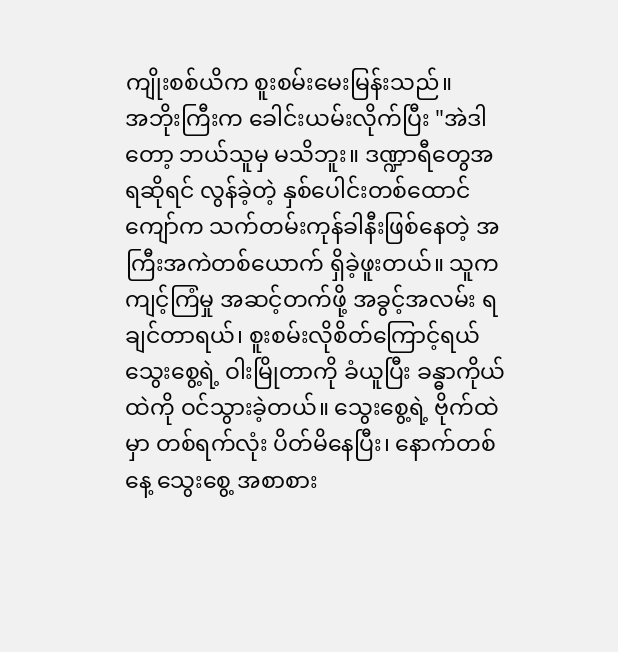ကျိုးစစ်ယိက စူးစမ်းမေးမြန်းသည်။
အဘိုးကြီးက ခေါင်းယမ်းလိုက်ပြီး "အဲဒါတော့ ဘယ်သူမှ မသိဘူး။ ဒဏ္ဍာရီတွေအရဆိုရင် လွန်ခဲ့တဲ့ နှစ်ပေါင်းတစ်ထောင်ကျော်က သက်တမ်းကုန်ခါနီးဖြစ်နေတဲ့ အကြီးအကဲတစ်ယောက် ရှိခဲ့ဖူးတယ်။ သူက ကျင့်ကြံမှု အဆင့်တက်ဖို့ အခွင့်အလမ်း ရချင်တာရယ်၊ စူးစမ်းလိုစိတ်ကြောင့်ရယ် သွေးစွေ့ရဲ့ ဝါးမြိုတာကို ခံယူပြီး ခန္ဓာကိုယ်ထဲကို ဝင်သွားခဲ့တယ်။ သွေးစွေ့ရဲ့ ဗိုက်ထဲမှာ တစ်ရက်လုံး ပိတ်မိနေပြီး၊ နောက်တစ်နေ့ သွေးစွေ့ အစာစား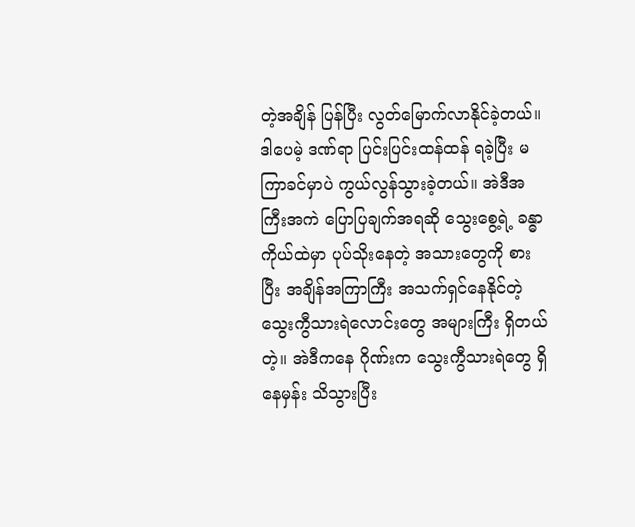တဲ့အချိန် ပြန်ပြီး လွတ်မြောက်လာနိုင်ခဲ့တယ်။ ဒါပေမဲ့ ဒဏ်ရာ ပြင်းပြင်းထန်ထန် ရခဲ့ပြီး မကြာခင်မှာပဲ ကွယ်လွန်သွားခဲ့တယ်။ အဲဒီအကြီးအကဲ ပြောပြချက်အရဆို သွေးစွေ့ရဲ့ ခန္ဓာကိုယ်ထဲမှာ ပုပ်သိုးနေတဲ့ အသားတွေကို စားပြီး အချိန်အကြာကြီး အသက်ရှင်နေနိုင်တဲ့ သွေးကွီသားရဲလောင်းတွေ အများကြီး ရှိတယ်တဲ့။ အဲဒီကနေ ဂိုဏ်းက သွေးကွီသားရဲတွေ ရှိနေမှန်း သိသွားပြီး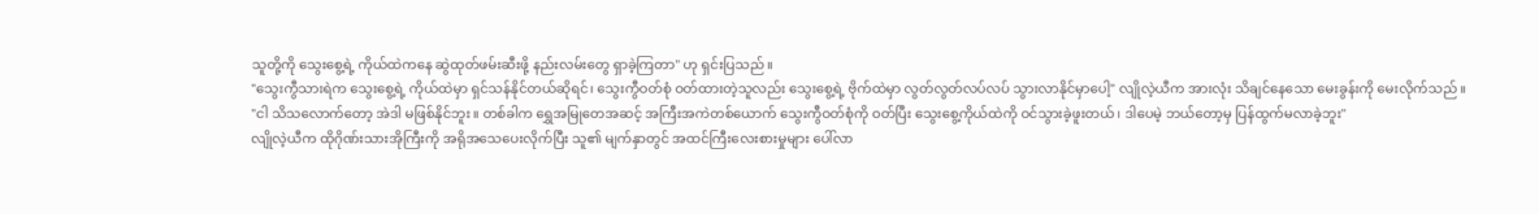သူတို့ကို သွေးစွေ့ရဲ့ ကိုယ်ထဲကနေ ဆွဲထုတ်ဖမ်းဆီးဖို့ နည်းလမ်းတွေ ရှာခဲ့ကြတာ" ဟု ရှင်းပြသည်။
"သွေးကွီသားရဲက သွေးစွေ့ရဲ့ ကိုယ်ထဲမှာ ရှင်သန်နိုင်တယ်ဆိုရင်၊ သွေးကွီဝတ်စုံ ဝတ်ထားတဲ့သူလည်း သွေးစွေ့ရဲ့ ဗိုက်ထဲမှာ လွတ်လွတ်လပ်လပ် သွားလာနိုင်မှာပေါ့" လျိုလဲ့ယီက အားလုံး သိချင်နေသော မေးခွန်းကို မေးလိုက်သည်။
"ငါ သိသလောက်တော့ အဲဒါ မဖြစ်နိုင်ဘူး။ တစ်ခါက ရွှေအမြုတေအဆင့် အကြီးအကဲတစ်ယောက် သွေးကွီဝတ်စုံကို ဝတ်ပြီး သွေးစွေ့ကိုယ်ထဲကို ဝင်သွားခဲ့ဖူးတယ်၊ ဒါပေမဲ့ ဘယ်တော့မှ ပြန်ထွက်မလာခဲ့ဘူး"
လျိုလဲ့ယီက ထိုဂိုဏ်းသားအိုကြီးကို အရိုအသေပေးလိုက်ပြီး သူ၏ မျက်နှာတွင် အထင်ကြီးလေးစားမှုများ ပေါ်လာ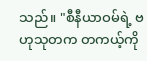သည်။ "စီနီယာဝမ်ရဲ့ ဗဟုသုတက တကယ့်ကို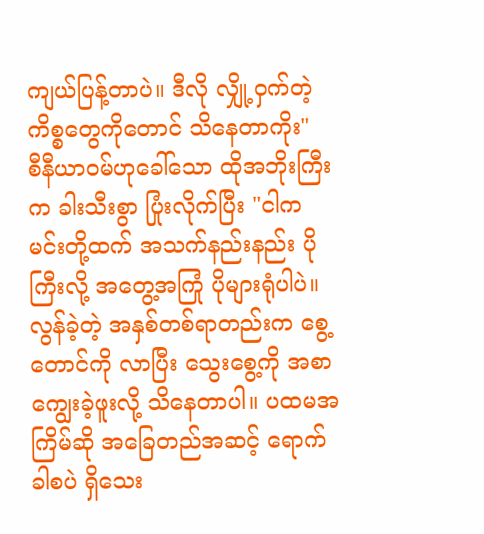ကျယ်ပြန့်တာပဲ။ ဒီလို လျှို့ဝှက်တဲ့ ကိစ္စတွေကိုတောင် သိနေတာကိုး"
စီနီယာဝမ်ဟုခေါ်သော ထိုအဘိုးကြီးက ခါးသီးစွာ ပြုံးလိုက်ပြီး "ငါက မင်းတို့ထက် အသက်နည်းနည်း ပိုကြီးလို့ အတွေ့အကြုံ ပိုများရုံပါပဲ။ လွန်ခဲ့တဲ့ အနှစ်တစ်ရာတည်းက စွေ့တောင်ကို လာပြီး သွေးစွေ့ကို အစာကျွေးခဲ့ဖူးလို့ သိနေတာပါ။ ပထမအကြိမ်ဆို အခြေတည်အဆင့် ရောက်ခါစပဲ ရှိသေး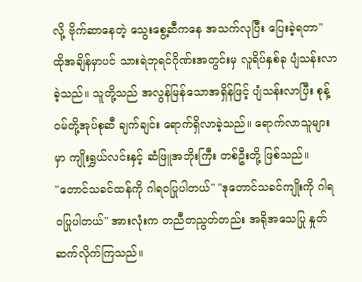လို့ ဗိုက်ဆာနေတဲ့ သွေးစွေ့ဆီကနေ အသက်လုပြီး ပြေးခဲ့ရတာ"
ထိုအချိန်မှာပင် သားရဲဘုရင်ဂိုဏ်းအတွင်းမှ လူရိပ်နှစ်ခု ပျံသန်းလာခဲ့သည်။ သူတို့သည် အလွန်မြန်သောအရှိန်ဖြင့် ပျံသန်းလာပြီး စုန့်ဝမ်တို့အုပ်စုဆီ ချက်ချင်း ရောက်ရှိလာခဲ့သည်။ ရောက်လာသူများမှာ ကျိုးရွှယ်လင်းနှင့် ဆံဖြူအဘိုးကြီး တစ်ဦးတို့ ဖြစ်သည်။
"တောင်သခင်ထန်ကို ဂါရဝပြုပါတယ်" "ဒုတောင်သခင်ကျိုးကို ဂါရဝပြုပါတယ်" အားလုံးက တညီတညွတ်တည်း အရိုအသေပြု နှုတ်ဆက်လိုက်ကြသည်။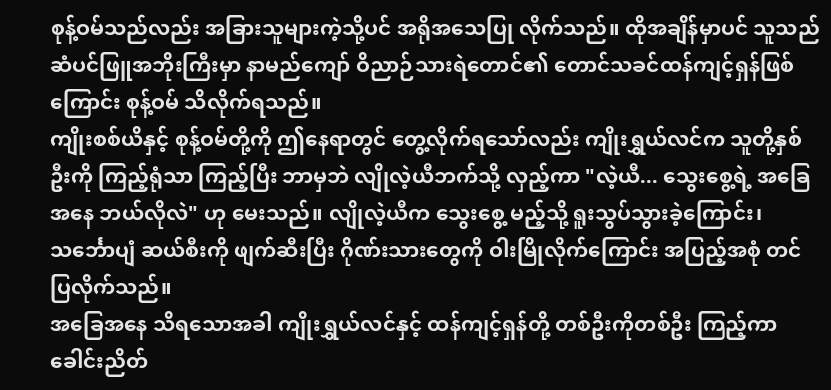စုန့်ဝမ်သည်လည်း အခြားသူများကဲ့သို့ပင် အရိုအသေပြု လိုက်သည်။ ထိုအချိန်မှာပင် သူသည် ဆံပင်ဖြူအဘိုးကြီးမှာ နာမည်ကျော် ဝိညာဉ်သားရဲတောင်၏ တောင်သခင်ထန်ကျင့်ရှန်ဖြစ်ကြောင်း စုန့်ဝမ် သိလိုက်ရသည်။
ကျိုးစစ်ယိနှင့် စုန့်ဝမ်တို့ကို ဤနေရာတွင် တွေ့လိုက်ရသော်လည်း ကျိုးရွှယ်လင်က သူတို့နှစ်ဦးကို ကြည့်ရုံသာ ကြည့်ပြီး ဘာမှဘဲ လျိုလဲ့ယီဘက်သို့ လှည့်ကာ "လဲ့ယီ... သွေးစွေ့ရဲ့ အခြေအနေ ဘယ်လိုလဲ" ဟု မေးသည်။ လျိုလဲ့ယီက သွေးစွေ့ မည့်သို့ ရူးသွပ်သွားခဲ့ကြောင်း၊ သင်္ဘောပျံ ဆယ်စီးကို ဖျက်ဆီးပြီး ဂိုဏ်းသားတွေကို ဝါးမြိုလိုက်ကြောင်း အပြည့်အစုံ တင်ပြလိုက်သည်။
အခြေအနေ သိရသောအခါ ကျိုးရွှယ်လင်နှင့် ထန်ကျင့်ရှန်တို့ တစ်ဦးကိုတစ်ဦး ကြည့်ကာ ခေါင်းညိတ်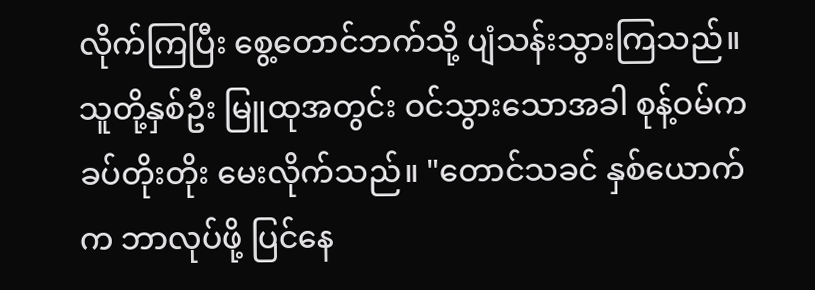လိုက်ကြပြီး စွေ့တောင်ဘက်သို့ ပျံသန်းသွားကြသည်။ သူတို့နှစ်ဦး မြူထုအတွင်း ဝင်သွားသောအခါ စုန့်ဝမ်က ခပ်တိုးတိုး မေးလိုက်သည်။ "တောင်သခင် နှစ်ယောက်က ဘာလုပ်ဖို့ ပြင်နေ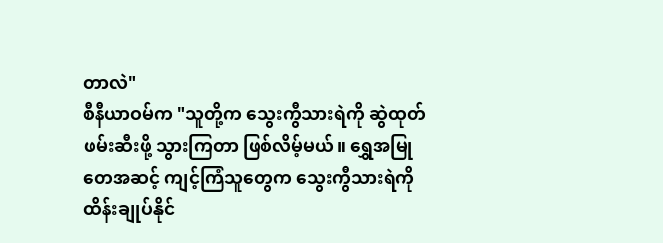တာလဲ"
စီနီယာဝမ်က "သူတို့က သွေးကွီသားရဲကို ဆွဲထုတ်ဖမ်းဆီးဖို့ သွားကြတာ ဖြစ်လိမ့်မယ်။ ရွှေအမြုတေအဆင့် ကျင့်ကြံသူတွေက သွေးကွီသားရဲကို ထိန်းချုပ်နိုင်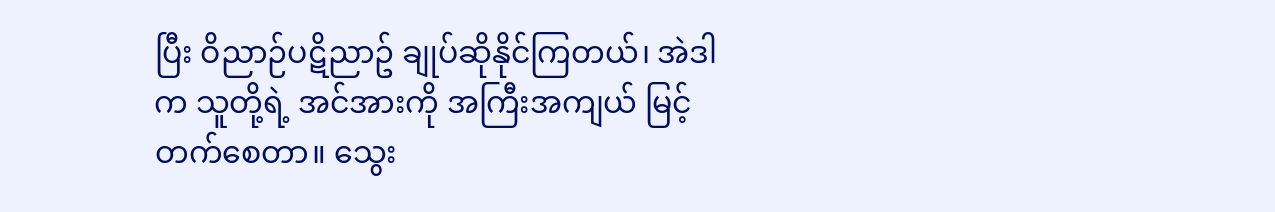ပြီး ဝိညာဉ်ပဋိညာဥ် ချုပ်ဆိုနိုင်ကြတယ်၊ အဲဒါက သူတို့ရဲ့ အင်အားကို အကြီးအကျယ် မြင့်တက်စေတာ။ သွေး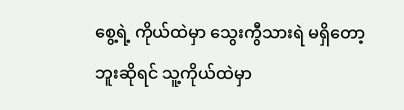စွေ့ရဲ့ ကိုယ်ထဲမှာ သွေးကွီသားရဲ မရှိတော့ဘူးဆိုရင် သူ့ကိုယ်ထဲမှာ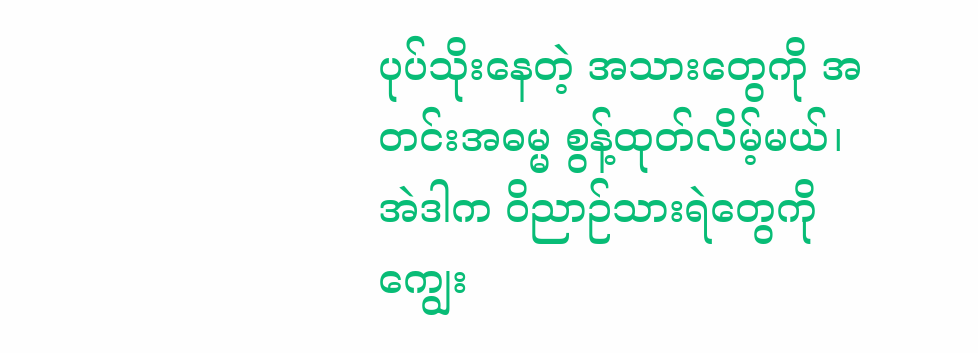ပုပ်သိုးနေတဲ့ အသားတွေကို အတင်းအဓမ္မ စွန့်ထုတ်လိမ့်မယ်၊ အဲဒါက ဝိညာဉ်သားရဲတွေကို ကျွေး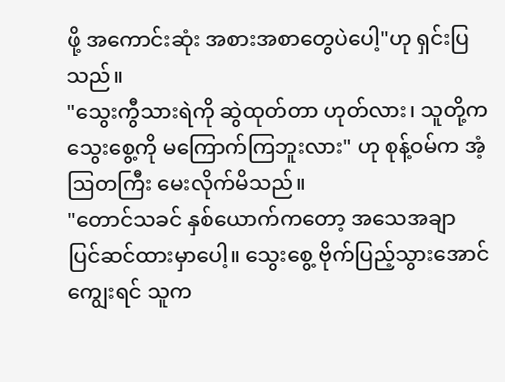ဖို့ အကောင်းဆုံး အစားအစာတွေပဲပေါ့"ဟု ရှင်းပြသည်။
"သွေးကွီသားရဲကို ဆွဲထုတ်တာ ဟုတ်လား၊ သူတို့က သွေးစွေ့ကို မကြောက်ကြဘူးလား" ဟု စုန့်ဝမ်က အံ့ဩတကြီး မေးလိုက်မိသည်။
"တောင်သခင် နှစ်ယောက်ကတော့ အသေအချာ ပြင်ဆင်ထားမှာပေါ့။ သွေးစွေ့ ဗိုက်ပြည့်သွားအောင် ကျွေးရင် သူက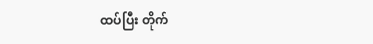ထပ်ပြီး တိုက်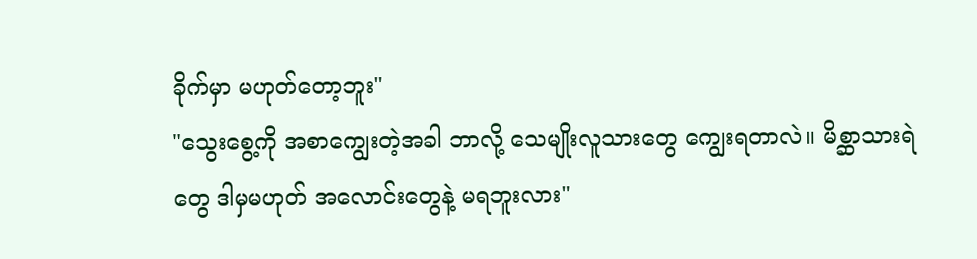ခိုက်မှာ မဟုတ်တော့ဘူး"
"သွေးစွေ့ကို အစာကျွေးတဲ့အခါ ဘာလို့ သေမျိုးလူသားတွေ ကျွေးရတာလဲ။ မိစ္ဆာသားရဲတွေ ဒါမှမဟုတ် အလောင်းတွေနဲ့ မရဘူးလား"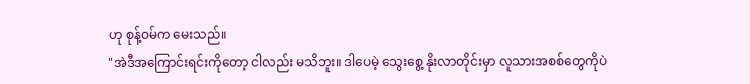ဟု စုန့်ဝမ်က မေးသည်။
"အဲဒီအကြောင်းရင်းကိုတော့ ငါလည်း မသိဘူး။ ဒါပေမဲ့ သွေးစွေ့ နိုးလာတိုင်းမှာ လူသားအစစ်တွေကိုပဲ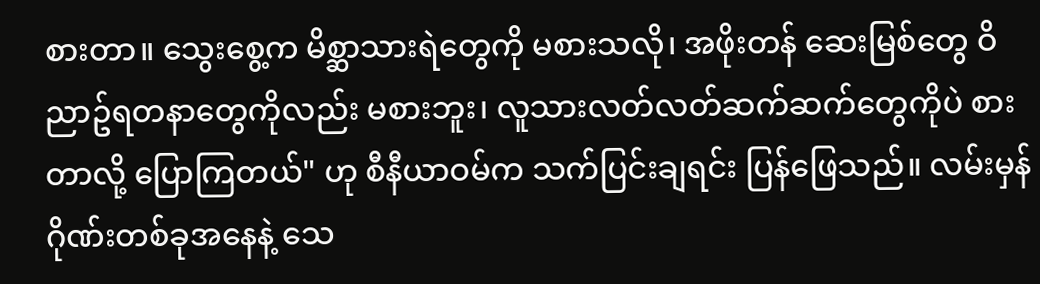စားတာ။ သွေးစွေ့က မိစ္ဆာသားရဲတွေကို မစားသလို၊ အဖိုးတန် ဆေးမြစ်တွေ ဝိညာဥ်ရတနာတွေကိုလည်း မစားဘူး၊ လူသားလတ်လတ်ဆက်ဆက်တွေကိုပဲ စားတာလို့ ပြောကြတယ်" ဟု စီနီယာဝမ်က သက်ပြင်းချရင်း ပြန်ဖြေသည်။ လမ်းမှန်ဂိုဏ်းတစ်ခုအနေနဲ့ သေ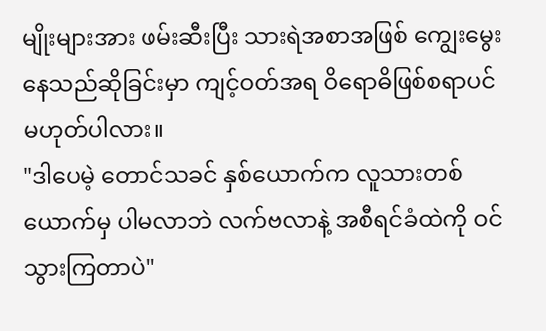မျိုးများအား ဖမ်းဆီးပြီး သားရဲအစာအဖြစ် ကျွေးမွေးနေသည်ဆိုခြင်းမှာ ကျင့်ဝတ်အရ ဝိရောဓိဖြစ်စရာပင် မဟုတ်ပါလား။
"ဒါပေမဲ့ တောင်သခင် နှစ်ယောက်က လူသားတစ်ယောက်မှ ပါမလာဘဲ လက်ဗလာနဲ့ အစီရင်ခံထဲကို ဝင်သွားကြတာပဲ"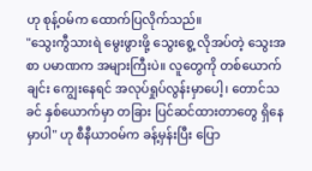ဟု စုန့်ဝမ်က ထောက်ပြလိုက်သည်။
"သွေးကွီသားရဲ မွေးဖွားဖို့ သွေးစွေ့ လိုအပ်တဲ့ သွေးအစာ ပမာဏက အများကြီးပဲ။ လူတွေကို တစ်ယောက်ချင်း ကျွေးနေရင် အလုပ်ရှုပ်လွန်းမှာပေါ့၊ တောင်သခင် နှစ်ယောက်မှာ တခြား ပြင်ဆင်ထားတာတွေ ရှိနေမှာပါ" ဟု စီနီယာဝမ်က ခန့်မှန်းပြီး ပြော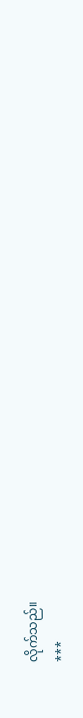လိုက်သည်။
***